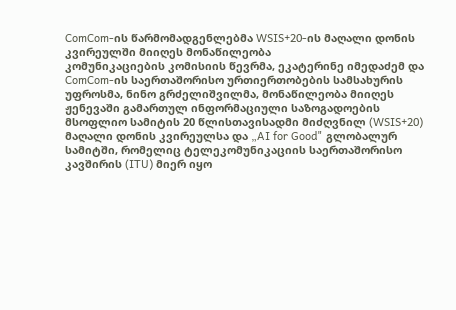ComCom-ის წარმომადგენლებმა WSIS+20-ის მაღალი დონის კვირეულში მიიღეს მონაწილეობა
კომუნიკაციების კომისიის წევრმა, ეკატერინე იმედაძემ და ComCom-ის საერთაშორისო ურთიერთობების სამსახურის უფროსმა, ნინო გრძელიშვილმა, მონაწილეობა მიიღეს ჟენევაში გამართულ ინფორმაციული საზოგადოების მსოფლიო სამიტის 20 წლისთავისადმი მიძღვნილ (WSIS+20) მაღალი დონის კვირეულსა და „AI for Good" გლობალურ სამიტში, რომელიც ტელეკომუნიკაციის საერთაშორისო კავშირის (ITU) მიერ იყო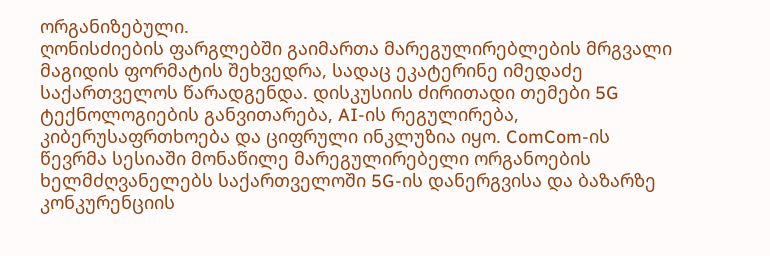ორგანიზებული.
ღონისძიების ფარგლებში გაიმართა მარეგულირებლების მრგვალი მაგიდის ფორმატის შეხვედრა, სადაც ეკატერინე იმედაძე საქართველოს წარადგენდა. დისკუსიის ძირითადი თემები 5G ტექნოლოგიების განვითარება, AI-ის რეგულირება, კიბერუსაფრთხოება და ციფრული ინკლუზია იყო. ComCom-ის წევრმა სესიაში მონაწილე მარეგულირებელი ორგანოების ხელმძღვანელებს საქართველოში 5G-ის დანერგვისა და ბაზარზე კონკურენციის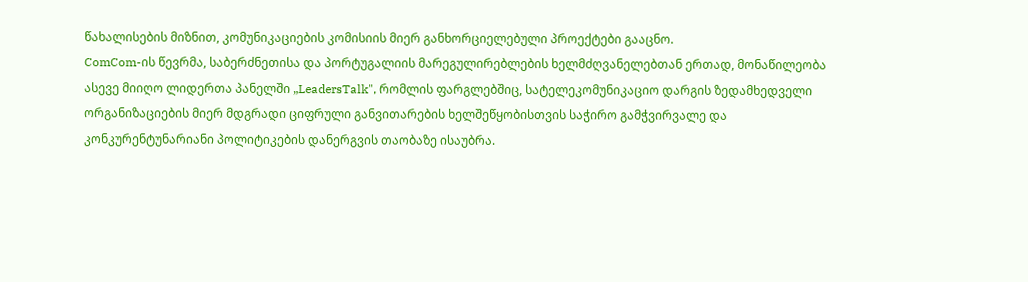წახალისების მიზნით, კომუნიკაციების კომისიის მიერ განხორციელებული პროექტები გააცნო.
ComCom-ის წევრმა, საბერძნეთისა და პორტუგალიის მარეგულირებლების ხელმძღვანელებთან ერთად, მონაწილეობა ასევე მიიღო ლიდერთა პანელში „LeadersTalk", რომლის ფარგლებშიც, სატელეკომუნიკაციო დარგის ზედამხედველი ორგანიზაციების მიერ მდგრადი ციფრული განვითარების ხელშეწყობისთვის საჭირო გამჭვირვალე და კონკურენტუნარიანი პოლიტიკების დანერგვის თაობაზე ისაუბრა.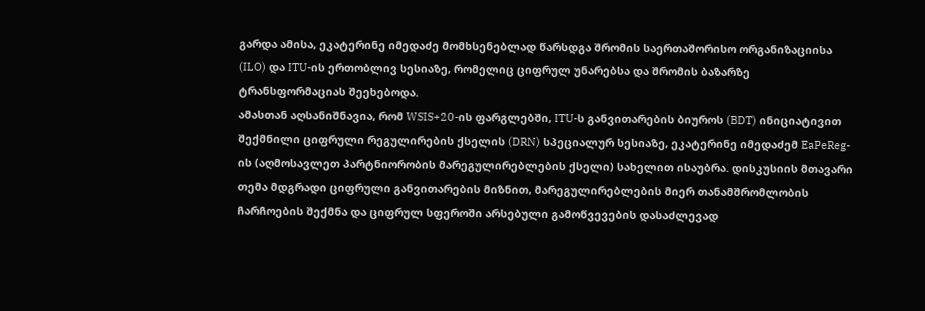გარდა ამისა, ეკატერინე იმედაძე მომხსენებლად წარსდგა შრომის საერთაშორისო ორგანიზაციისა (ILO) და ITU-ის ერთობლივ სესიაზე, რომელიც ციფრულ უნარებსა და შრომის ბაზარზე ტრანსფორმაციას შეეხებოდა.
ამასთან აღსანიშნავია, რომ WSIS+20-ის ფარგლებში, ITU-ს განვითარების ბიუროს (BDT) ინიციატივით შექმნილი ციფრული რეგულირების ქსელის (DRN) სპეციალურ სესიაზე, ეკატერინე იმედაძემ EaPeReg-ის (აღმოსავლეთ პარტნიორობის მარეგულირებლების ქსელი) სახელით ისაუბრა. დისკუსიის მთავარი თემა მდგრადი ციფრული განვითარების მიზნით, მარეგულირებლების მიერ თანამშრომლობის ჩარჩოების შექმნა და ციფრულ სფეროში არსებული გამოწვევების დასაძლევად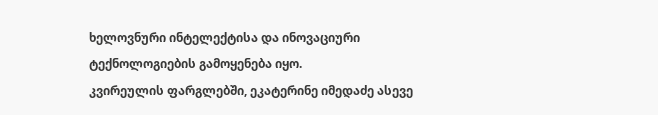ხელოვნური ინტელექტისა და ინოვაციური ტექნოლოგიების გამოყენება იყო.
კვირეულის ფარგლებში, ეკატერინე იმედაძე ასევე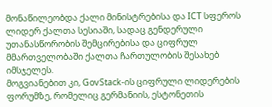მონაწილეობდა ქალი მინისტრებისა და ICT სფეროს ლიდერ ქალთა სესიაში, სადაც გენდერული უთანასწორობის შემცირებისა და ციფრულ მმართველობაში ქალთა ჩართულობის შესახებ იმსჯელეს.
მოგვიანებით კი, GovStack-ის ციფრული ლიდერების ფორუმზე, რომელიც გერმანიის, ესტონეთის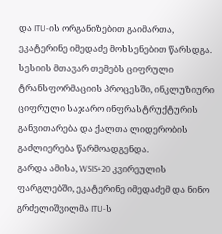და ITU-ის ორგანიზებით გაიმართა, ეკატერინე იმედაძე მოხსენებით წარსდგა. სესიის მთავარ თემებს ციფრული ტრანსფორმაციის პროცესში, ინკლუზიური ციფრული საჯარო ინფრასტრუქტურის განვითარება და ქალთა ლიდერობის გაძლიერება წარმოადგენდა.
გარდა ამისა, WSIS+20 კვირეულის ფარგლებში, ეკატერინე იმედაძემ და ნინო გრძელიშვილმა ITU-ს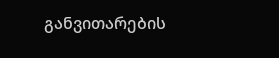განვითარების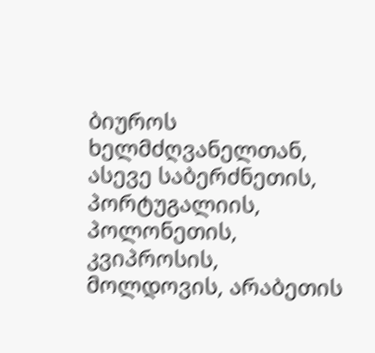ბიუროს ხელმძღვანელთან, ასევე საბერძნეთის, პორტუგალიის, პოლონეთის, კვიპროსის, მოლდოვის, არაბეთის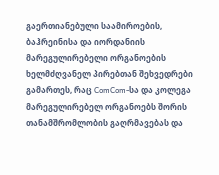გაერთიანებული საამიროების, ბაჰრეინისა და იორდანიის მარეგულირებელი ორგანოების ხელმძღვანელ პირებთან შეხვედრები გამართეს, რაც ComCom-სა და კოლეგა მარეგულირებელ ორგანოებს შორის თანამშრომლობის გაღრმავებას და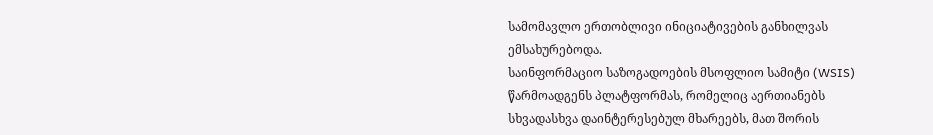სამომავლო ერთობლივი ინიციატივების განხილვას ემსახურებოდა.
საინფორმაციო საზოგადოების მსოფლიო სამიტი (WSIS) წარმოადგენს პლატფორმას, რომელიც აერთიანებს სხვადასხვა დაინტერესებულ მხარეებს, მათ შორის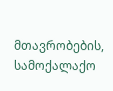მთავრობების, სამოქალაქო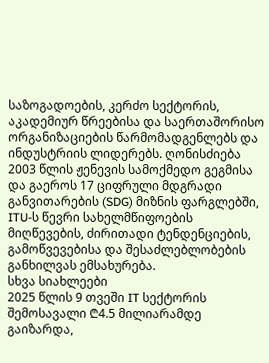საზოგადოების, კერძო სექტორის, აკადემიურ წრეებისა და საერთაშორისო ორგანიზაციების წარმომადგენლებს და ინდუსტრიის ლიდერებს. ღონისძიება 2003 წლის ჟენევის სამოქმედო გეგმისა და გაეროს 17 ციფრული მდგრადი განვითარების (SDG) მიზნის ფარგლებში, ITU-ს წევრი სახელმწიფოების მიღწევების, ძირითადი ტენდენციების, გამოწვევებისა და შესაძლებლობების განხილვას ემსახურება.
სხვა სიახლეები
2025 წლის 9 თვეში IT სექტორის შემოსავალი ₾4.5 მილიარამდე გაიზარდა,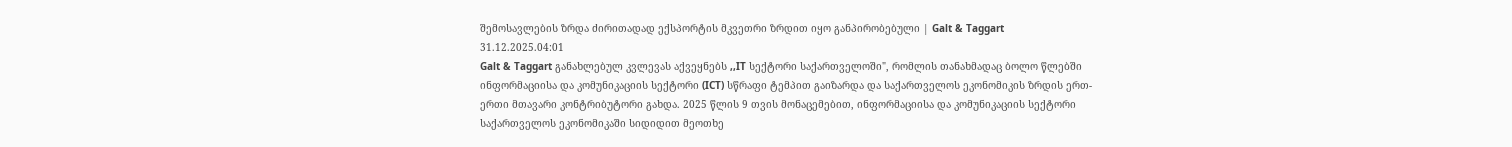შემოსავლების ზრდა ძირითადად ექსპორტის მკვეთრი ზრდით იყო განპირობებული | Galt & Taggart
31.12.2025.04:01
Galt & Taggart განახლებულ კვლევას აქვეყნებს ,,IT სექტორი საქართველოში", რომლის თანახმადაც ბოლო წლებში ინფორმაციისა და კომუნიკაციის სექტორი (ICT) სწრაფი ტემპით გაიზარდა და საქართველოს ეკონომიკის ზრდის ერთ-ერთი მთავარი კონტრიბუტორი გახდა. 2025 წლის 9 თვის მონაცემებით, ინფორმაციისა და კომუნიკაციის სექტორი საქართველოს ეკონომიკაში სიდიდით მეოთხე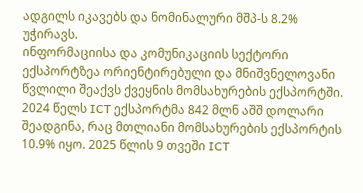ადგილს იკავებს და ნომინალური მშპ-ს 8.2% უჭირავს.
ინფორმაციისა და კომუნიკაციის სექტორი ექსპორტზეა ორიენტირებული და მნიშვნელოვანი წვლილი შეაქვს ქვეყნის მომსახურების ექსპორტში. 2024 წელს ICT ექსპორტმა 842 მლნ აშშ დოლარი შეადგინა, რაც მთლიანი მომსახურების ექსპორტის 10.9% იყო. 2025 წლის 9 თვეში ICT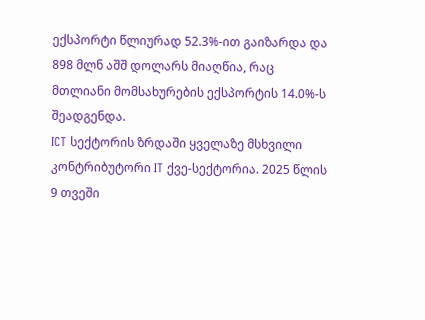ექსპორტი წლიურად 52.3%-ით გაიზარდა და 898 მლნ აშშ დოლარს მიაღწია, რაც მთლიანი მომსახურების ექსპორტის 14.0%-ს შეადგენდა.
ICT სექტორის ზრდაში ყველაზე მსხვილი კონტრიბუტორი IT ქვე-სექტორია. 2025 წლის 9 თვეში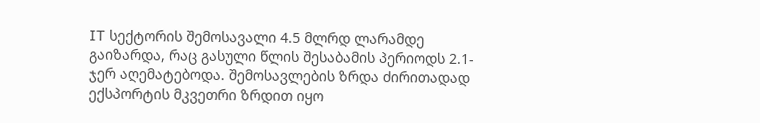IT სექტორის შემოსავალი 4.5 მლრდ ლარამდე გაიზარდა, რაც გასული წლის შესაბამის პერიოდს 2.1-ჯერ აღემატებოდა. შემოსავლების ზრდა ძირითადად ექსპორტის მკვეთრი ზრდით იყო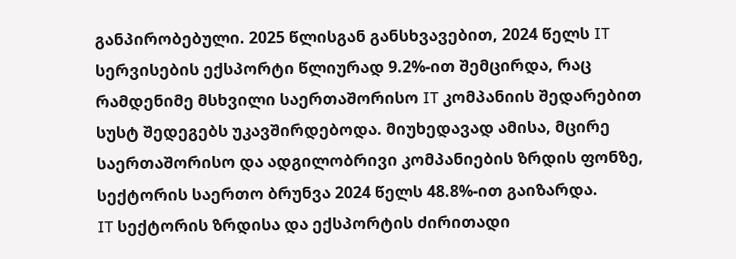განპირობებული. 2025 წლისგან განსხვავებით, 2024 წელს IT სერვისების ექსპორტი წლიურად 9.2%-ით შემცირდა, რაც რამდენიმე მსხვილი საერთაშორისო IT კომპანიის შედარებით სუსტ შედეგებს უკავშირდებოდა. მიუხედავად ამისა, მცირე საერთაშორისო და ადგილობრივი კომპანიების ზრდის ფონზე, სექტორის საერთო ბრუნვა 2024 წელს 48.8%-ით გაიზარდა.
IT სექტორის ზრდისა და ექსპორტის ძირითადი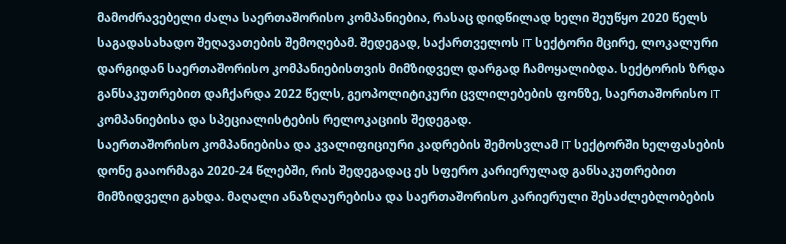მამოძრავებელი ძალა საერთაშორისო კომპანიებია, რასაც დიდწილად ხელი შეუწყო 2020 წელს საგადასახადო შეღავათების შემოღებამ. შედეგად, საქართველოს IT სექტორი მცირე, ლოკალური დარგიდან საერთაშორისო კომპანიებისთვის მიმზიდველ დარგად ჩამოყალიბდა. სექტორის ზრდა განსაკუთრებით დაჩქარდა 2022 წელს, გეოპოლიტიკური ცვლილებების ფონზე, საერთაშორისო IT კომპანიებისა და სპეციალისტების რელოკაციის შედეგად.
საერთაშორისო კომპანიებისა და კვალიფიციური კადრების შემოსვლამ IT სექტორში ხელფასების დონე გააორმაგა 2020-24 წლებში, რის შედეგადაც ეს სფერო კარიერულად განსაკუთრებით მიმზიდველი გახდა. მაღალი ანაზღაურებისა და საერთაშორისო კარიერული შესაძლებლობების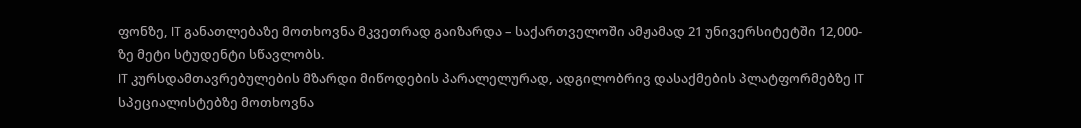ფონზე, IT განათლებაზე მოთხოვნა მკვეთრად გაიზარდა – საქართველოში ამჟამად 21 უნივერსიტეტში 12,000-ზე მეტი სტუდენტი სწავლობს.
IT კურსდამთავრებულების მზარდი მიწოდების პარალელურად, ადგილობრივ დასაქმების პლატფორმებზე IT სპეციალისტებზე მოთხოვნა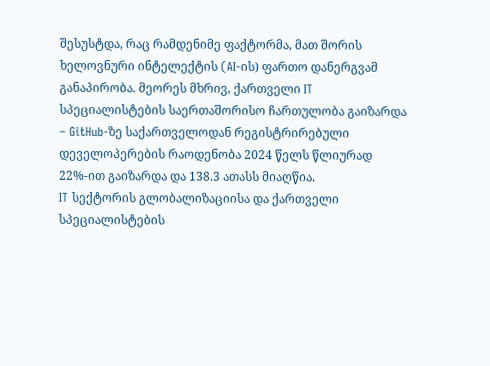შესუსტდა, რაც რამდენიმე ფაქტორმა, მათ შორის ხელოვნური ინტელექტის (AI-ის) ფართო დანერგვამ განაპირობა. მეორეს მხრივ, ქართველი IT სპეციალისტების საერთაშორისო ჩართულობა გაიზარდა – GitHub-ზე საქართველოდან რეგისტრირებული დეველოპერების რაოდენობა 2024 წელს წლიურად 22%-ით გაიზარდა და 138.3 ათასს მიაღწია.
IT სექტორის გლობალიზაციისა და ქართველი სპეციალისტების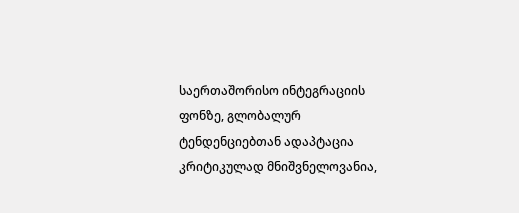საერთაშორისო ინტეგრაციის ფონზე, გლობალურ ტენდენციებთან ადაპტაცია კრიტიკულად მნიშვნელოვანია,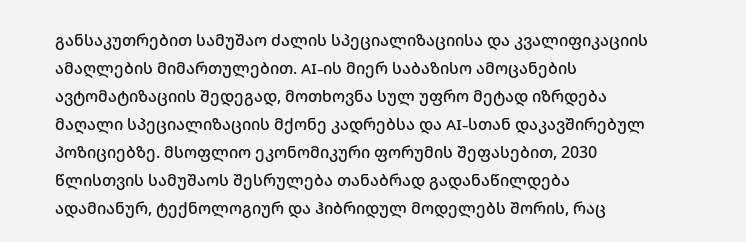განსაკუთრებით სამუშაო ძალის სპეციალიზაციისა და კვალიფიკაციის ამაღლების მიმართულებით. AI-ის მიერ საბაზისო ამოცანების ავტომატიზაციის შედეგად, მოთხოვნა სულ უფრო მეტად იზრდება მაღალი სპეციალიზაციის მქონე კადრებსა და AI-სთან დაკავშირებულ პოზიციებზე. მსოფლიო ეკონომიკური ფორუმის შეფასებით, 2030 წლისთვის სამუშაოს შესრულება თანაბრად გადანაწილდება ადამიანურ, ტექნოლოგიურ და ჰიბრიდულ მოდელებს შორის, რაც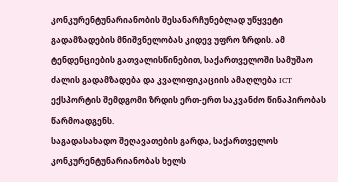კონკურენტუნარიანობის შესანარჩუნებლად უწყვეტი გადამზადების მნიშვნელობას კიდევ უფრო ზრდის. ამ ტენდენციების გათვალისწინებით, საქართველოში სამუშაო ძალის გადამზადება და კვალიფიკაციის ამაღლება ICT ექსპორტის შემდგომი ზრდის ერთ-ერთ საკვანძო წინაპირობას წარმოადგენს.
საგადასახადო შეღავათების გარდა, საქართველოს კონკურენტუნარიანობას ხელს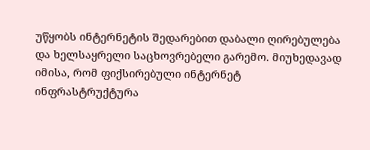უწყობს ინტერნეტის შედარებით დაბალი ღირებულება და ხელსაყრელი საცხოვრებელი გარემო. მიუხედავად იმისა, რომ ფიქსირებული ინტერნეტ ინფრასტრუქტურა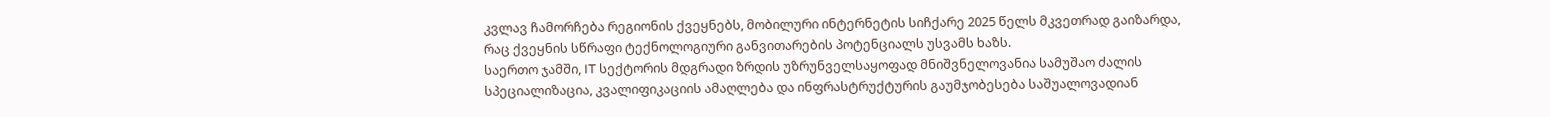კვლავ ჩამორჩება რეგიონის ქვეყნებს, მობილური ინტერნეტის სიჩქარე 2025 წელს მკვეთრად გაიზარდა, რაც ქვეყნის სწრაფი ტექნოლოგიური განვითარების პოტენციალს უსვამს ხაზს.
საერთო ჯამში, IT სექტორის მდგრადი ზრდის უზრუნველსაყოფად მნიშვნელოვანია სამუშაო ძალის სპეციალიზაცია, კვალიფიკაციის ამაღლება და ინფრასტრუქტურის გაუმჯობესება საშუალოვადიან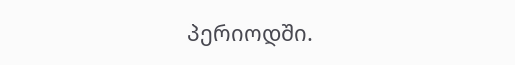პერიოდში.